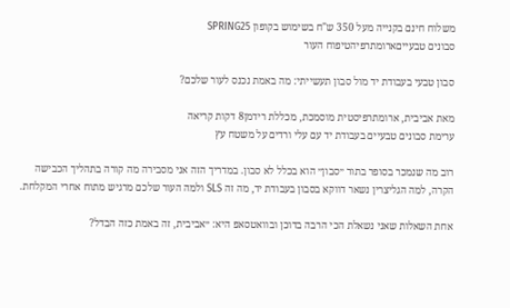משלוח חינם בקנייה מעל 350 ש"ח בשימוש בקופון SPRING25
סבונים טבעייםארומתרפיהטיפוח העור

סבון טבעי בעבודת יד מול סבון תעשייתי: מה באמת נכנס לעור שלכם?

מאת אביבית, ארומתרפיסטית מוסמכת, מכללת רידמן8 דקות קריאה
ערימת סבונים טבעיים בעבודת יד עם עלי ורדים על משטח עץ

רוב מה שנמכר בסופר בתור ״סבון״ הוא בכלל לא סבון. במדריך הזה אני מסבירה מה קורה בתהליך הכבישה הקרה, למה הגליצרין נשאר דווקא בסבון בעבודת יד, מה זה SLS ולמה העור שלכם מרגיש מתוח אחרי המקלחת.

אחת השאלות שאני נשאלת הכי הרבה בדוכן ובוואטסאפ היא: ״אביבית, זה באמת כזה הבדל?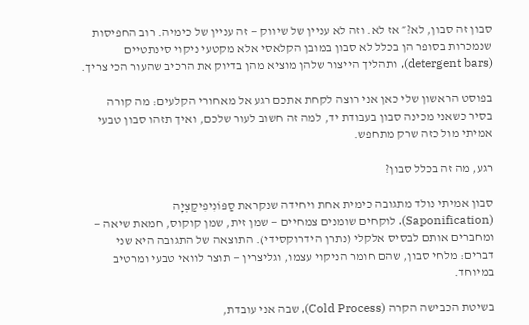סבון זה סבון, לא?״ אז לא. וזה לא עניין של שיווק — זה עניין של כימיה. רוב החפיסות שנמכרות בסופר הן בכלל לא סבון במובן הקלאסי אלא מקטעי ניקוי סינתטיים (detergent bars), ותהליך הייצור שלהן מוציא מהן בדיוק את הרכיב שהעור הכי צריך.

בפוסט הראשון שלי כאן אני רוצה לקחת אתכם רגע אל מאחורי הקלעים: מה קורה בסיר כשאני מכינה סבון בעבודת יד, למה זה חשוב לעור שלכם, ואיך תזהו סבון טבעי אמיתי מול כזה שרק מתחפש.

רגע, מה זה בכלל סבון?

סבון אמיתי נולד מתגובה כימית אחת ויחידה שנקראת סַפּוֹנִיפִיקַצְיָה (Saponification). לוקחים שומנים צמחיים — שמן זית, שמן קוקוס, חמאת שיאה — ומחברים אותם לבסיס אלקלי (נתרן הידרוקסידי). התוצאה של התגובה היא שני דברים: מלחי סבון, שהם חומר הניקוי עצמו, וגליצרין — תוצר לוואי טבעי ומרטיב במיוחד.

בשיטת הכבישה הקרה (Cold Process), שבה אני עובדת,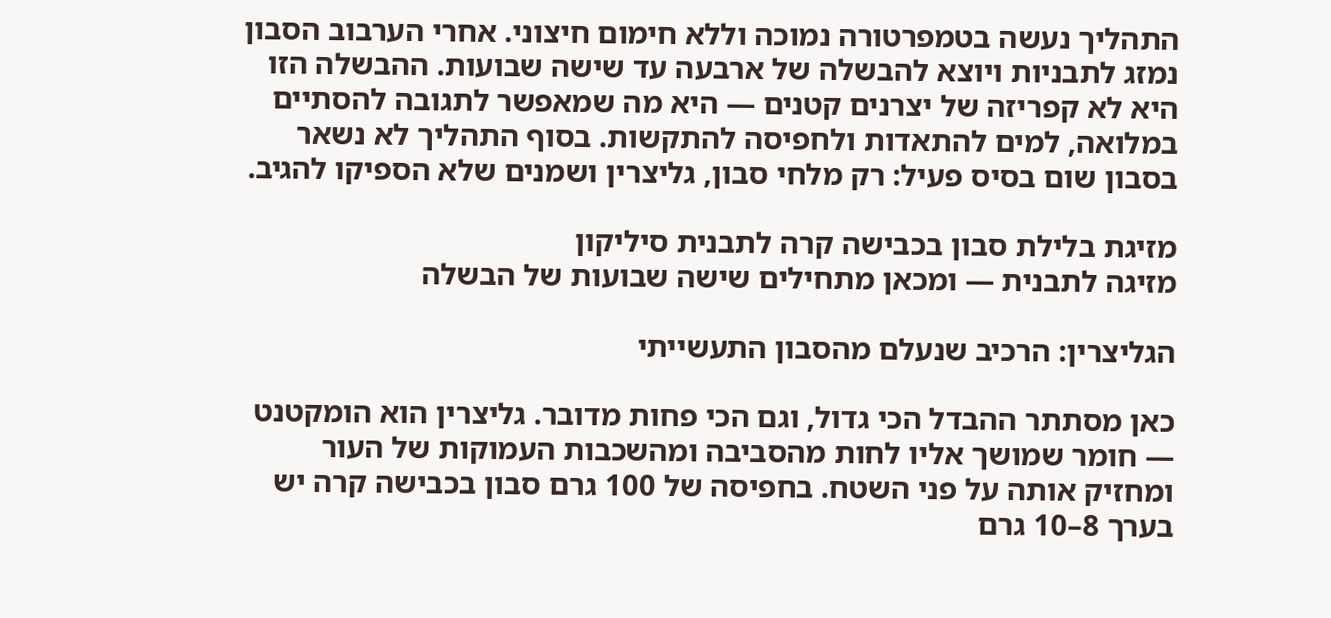התהליך נעשה בטמפרטורה נמוכה וללא חימום חיצוני. אחרי הערבוב הסבון נמזג לתבניות ויוצא להבשלה של ארבעה עד שישה שבועות. ההבשלה הזו היא לא קפריזה של יצרנים קטנים — היא מה שמאפשר לתגובה להסתיים במלואה, למים להתאדות ולחפיסה להתקשות. בסוף התהליך לא נשאר בסבון שום בסיס פעיל: רק מלחי סבון, גליצרין ושמנים שלא הספיקו להגיב.

מזיגת בלילת סבון בכבישה קרה לתבנית סיליקון
מזיגה לתבנית — ומכאן מתחילים שישה שבועות של הבשלה

הגליצרין: הרכיב שנעלם מהסבון התעשייתי

כאן מסתתר ההבדל הכי גדול, וגם הכי פחות מדובר. גליצרין הוא הומקטנט — חומר שמושך אליו לחות מהסביבה ומהשכבות העמוקות של העור ומחזיק אותה על פני השטח. בחפיסה של 100 גרם סבון בכבישה קרה יש בערך 8–10 גרם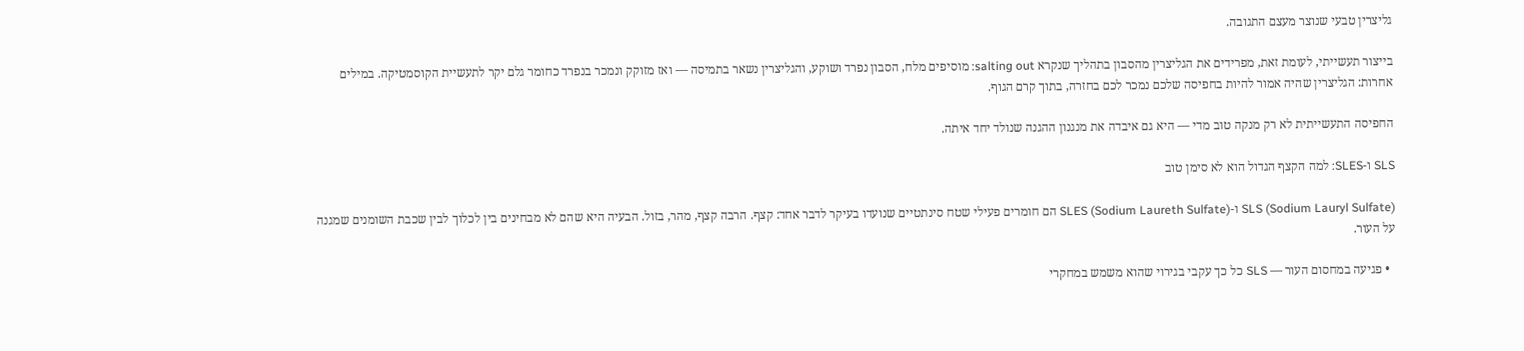גליצרין טבעי שנוצר מעצם התגובה.

בייצור תעשייתי, לעומת זאת, מפרידים את הגליצרין מהסבון בתהליך שנקרא salting out: מוסיפים מלח, הסבון נפרד ושוקע, והגליצרין נשאר בתמיסה — ואז מזוקק ונמכר בנפרד כחומר גלם יקר לתעשיית הקוסמטיקה. במילים אחרות: הגליצרין שהיה אמור להיות בחפיסה שלכם נמכר לכם בחזרה, בתוך קרם הגוף.

החפיסה התעשייתית לא רק מנקה טוב מדי — היא גם איבדה את מנגנון ההגנה שנולד יחד איתה.

SLS ו-SLES: למה הקצף הגדול הוא לא סימן טוב

SLS (Sodium Lauryl Sulfate) ו-SLES (Sodium Laureth Sulfate) הם חומרים פעילי שטח סינתטיים שנועדו בעיקר לדבר אחד: קצף. הרבה קצף, מהר, בזול. הבעיה היא שהם לא מבחינים בין לכלוך לבין שכבת השומנים שמגנה על העור.

  • פגיעה במחסום העור — SLS כל כך עקבי בגירוי שהוא משמש במחקרי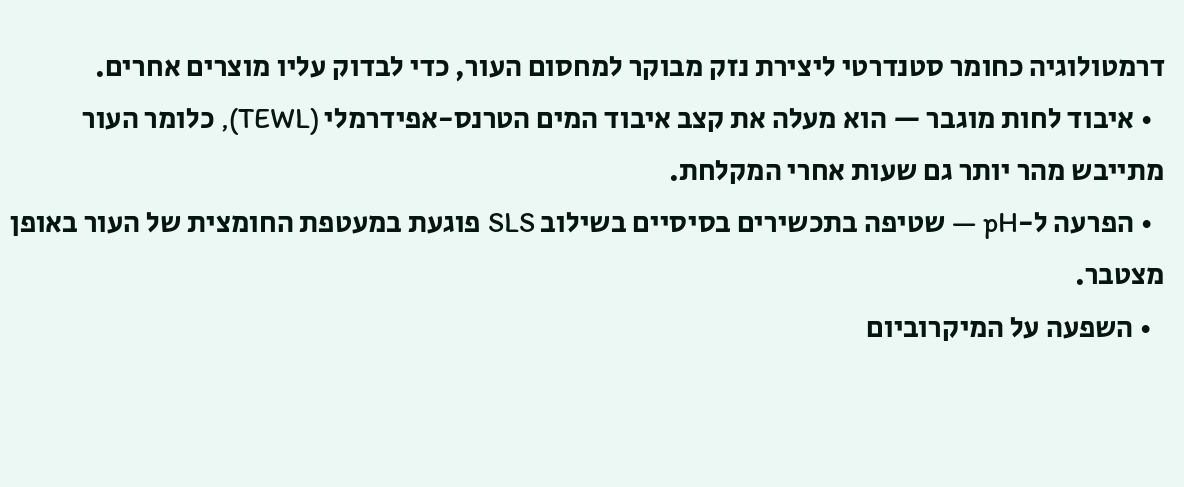דרמטולוגיה כחומר סטנדרטי ליצירת נזק מבוקר למחסום העור, כדי לבדוק עליו מוצרים אחרים.
  • איבוד לחות מוגבר — הוא מעלה את קצב איבוד המים הטרנס-אפידרמלי (TEWL), כלומר העור מתייבש מהר יותר גם שעות אחרי המקלחת.
  • הפרעה ל-pH — שטיפה בתכשירים בסיסיים בשילוב SLS פוגעת במעטפת החומצית של העור באופן מצטבר.
  • השפעה על המיקרוביום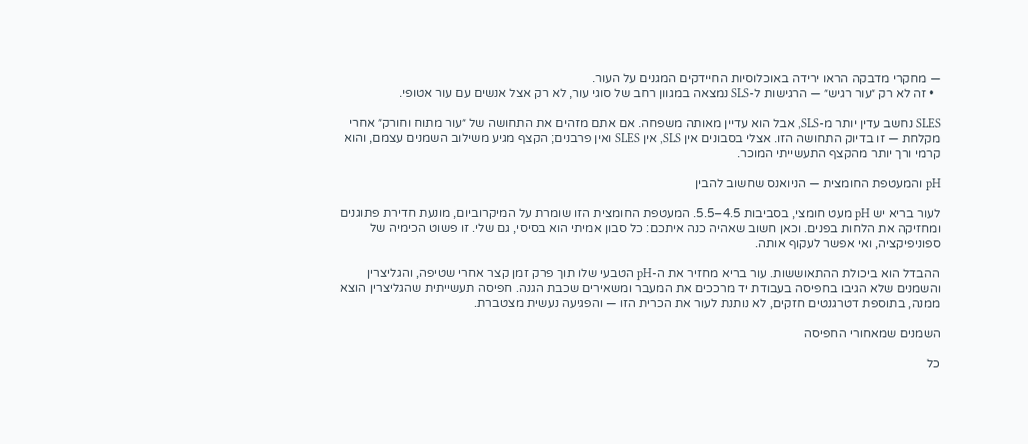— מחקרי מדבקה הראו ירידה באוכלוסיות החיידקים המגנים על העור.
  • זה לא רק ״עור רגיש״ — הרגישות ל-SLS נמצאה במגוון רחב של סוגי עור, לא רק אצל אנשים עם עור אטופי.

SLES נחשב עדין יותר מ-SLS, אבל הוא עדיין מאותה משפחה. אם אתם מזהים את התחושה של ״עור מתוח וחורק״ אחרי מקלחת — זו בדיוק התחושה הזו. אצלי בסבונים אין SLS, אין SLES ואין פרבנים; הקצף מגיע משילוב השמנים עצמם, והוא קרמי ורך יותר מהקצף התעשייתי המוכר.

pH והמעטפת החומצית — הניואנס שחשוב להבין

לעור בריא יש pH מעט חומצי, בסביבות 4.5–5.5. המעטפת החומצית הזו שומרת על המיקרוביום, מונעת חדירת פתוגנים ומחזיקה את הלחות בפנים. וכאן חשוב שאהיה כנה איתכם: כל סבון אמיתי הוא בסיסי, גם שלי. זו פשוט הכימיה של ספוניפיקציה, ואי אפשר לעקוף אותה.

ההבדל הוא ביכולת ההתאוששות. עור בריא מחזיר את ה-pH הטבעי שלו תוך פרק זמן קצר אחרי שטיפה, והגליצרין והשמנים שלא הגיבו בחפיסה בעבודת יד מרככים את המעבר ומשאירים שכבת הגנה. חפיסה תעשייתית שהגליצרין הוצא ממנה, בתוספת דטרגנטים חזקים, לא נותנת לעור את הכרית הזו — והפגיעה נעשית מצטברת.

השמנים שמאחורי החפיסה

כל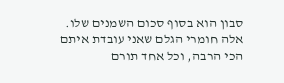סבון הוא בסוף סכום השמנים שלו. אלה חומרי הגלם שאני עובדת איתם הכי הרבה, וכל אחד תורם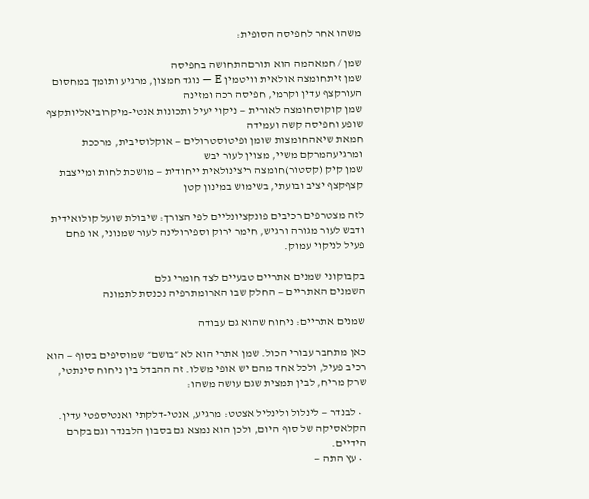משהו אחר לחפיסה הסופית:

שמן / חמאהמה הוא תורםהתחושה בחפיסה
שמן זיתחומצה אולאית וויטמין E — נוגד חמצון, מרגיע ותומך במחסום העורקצף עדין וקרמי, חפיסה רכה ומזינה
שמן קוקוסחומצה לאורית — ניקוי יעיל ותכונות אנטי-מיקרוביאליותקצף שופע וחפיסה קשה ועמידה
חמאת שיאהחומצות שומן ופיטוסטרולים — אוקלוסיבית, מרככת ומרגיעהמרקם משיי, מצוין לעור יבש
שמן קיק (קסטור)חומצה ריצינולאית ייחודית — מושכת לחות ומייצבת קצףקצף יציב ובועתי, בשימוש במינון קטן

לזה מצטרפים רכיבים פונקציונליים לפי הצורך: שיבולת שועל קולואידית ודבש לעור מגורה ורגיש, חימר ירוק וספירולינה לעור שמנוני, או פחם פעיל לניקוי עמוק.

בקבוקוני שמנים אתריים טבעיים לצד חומרי גלם
השמנים האתריים — החלק שבו הארומתרפיה נכנסת לתמונה

שמנים אתריים: ניחוח שהוא גם עבודה

כאן מתחבר עבורי הכול. שמן אתרי הוא לא ״בושם״ שמוסיפים בסוף — הוא רכיב פעיל, ולכל אחד מהם יש אופי משלו. זה ההבדל בין ניחוח סינתטי, שרק מריח, לבין תמצית שגם עושה משהו:

  • לבנדר — לינלול ולינליל אצטט: מרגיע, אנטי-דלקתי ואנטיספטי עדין. הקלאסיקה של סוף היום, ולכן הוא נמצא גם בסבון הלבנדר וגם בקרם הידיים.
  • עץ התה —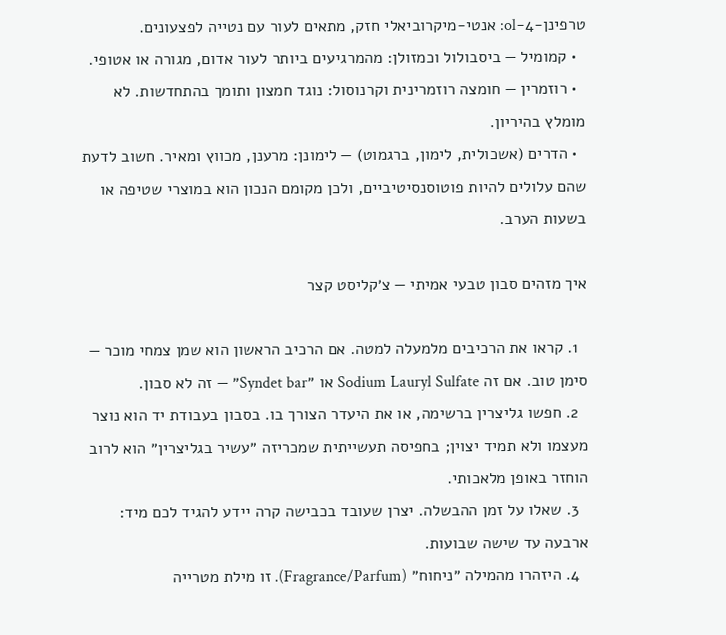טרפינן-4-ol: אנטי-מיקרוביאלי חזק, מתאים לעור עם נטייה לפצעונים.
  • קמומיל — ביסבולול וכמזולן: מהמרגיעים ביותר לעור אדום, מגורה או אטופי.
  • רוזמרין — חומצה רוזמרינית וקרנוסול: נוגד חמצון ותומך בהתחדשות. לא מומלץ בהיריון.
  • הדרים (אשכולית, לימון, ברגמוט) — לימונן: מרענן, מכווץ ומאיר. חשוב לדעת שהם עלולים להיות פוטוסנסיטיביים, ולכן מקומם הנכון הוא במוצרי שטיפה או בשעות הערב.

איך מזהים סבון טבעי אמיתי — צ׳קליסט קצר

  1. קראו את הרכיבים מלמעלה למטה. אם הרכיב הראשון הוא שמן צמחי מוכר — סימן טוב. אם זה Sodium Lauryl Sulfate או ״Syndet bar״ — זה לא סבון.
  2. חפשו גליצרין ברשימה, או את היעדר הצורך בו. בסבון בעבודת יד הוא נוצר מעצמו ולא תמיד יצוין; בחפיסה תעשייתית שמכריזה ״עשיר בגליצרין״ הוא לרוב הוחזר באופן מלאכותי.
  3. שאלו על זמן ההבשלה. יצרן שעובד בכבישה קרה יידע להגיד לכם מיד: ארבעה עד שישה שבועות.
  4. היזהרו מהמילה ״ניחוח״ (Fragrance/Parfum). זו מילת מטרייה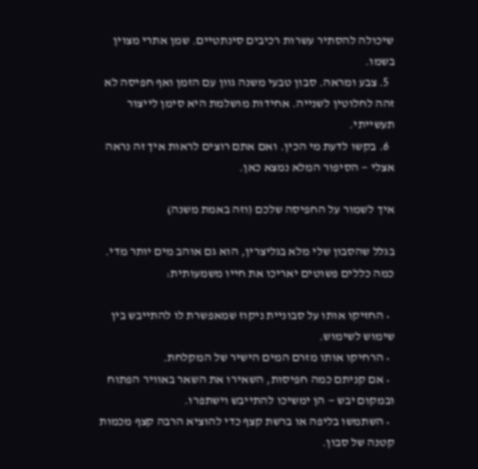שיכולה להסתיר עשרות רכיבים סינתטיים. שמן אתרי מצוין בשמו.
  5. צבע ומראה. סבון טבעי משנה גוון עם הזמן ואף חפיסה לא זהה לחלוטין לשנייה. אחידות מושלמת היא סימן לייצור תעשייתי.
  6. בקשו לדעת מי הכין. ואם אתם רוצים לראות איך זה נראה אצלי — הסיפור המלא נמצא כאן.

איך לשמור על החפיסה שלכם (וזה באמת משנה)

בגלל שהסבון שלי מלא בגליצרין, הוא גם אוהב מים יותר מדי. כמה כללים פשוטים יאריכו את חייו משמעותית:

  • החזיקו אותו על סבוניית ניקוז שמאפשרת לו להתייבש בין שימוש לשימוש.
  • הרחיקו אותו מזרם המים הישיר של המקלחת.
  • אם קניתם כמה חפיסות, השאירו את השאר באוויר הפתוח ובמקום יבש — הן ימשיכו להתייבש וישתפרו.
  • השתמשו בליפה או ברשת קצף כדי להוציא הרבה קצף מכמות קטנה של סבון.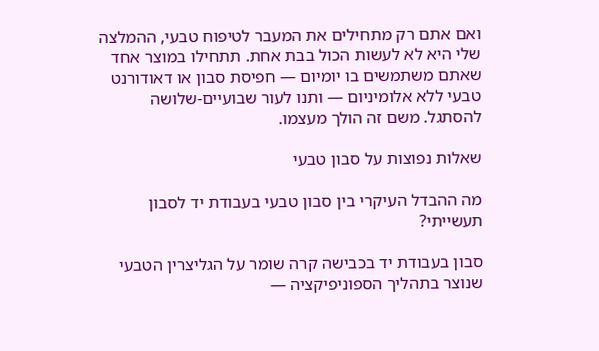ואם אתם רק מתחילים את המעבר לטיפוח טבעי, ההמלצה שלי היא לא לעשות הכול בבת אחת. תתחילו במוצר אחד שאתם משתמשים בו יומיום — חפיסת סבון או דאודורנט טבעי ללא אלומיניום — ותנו לעור שבועיים-שלושה להסתגל. משם זה הולך מעצמו.

שאלות נפוצות על סבון טבעי

מה ההבדל העיקרי בין סבון טבעי בעבודת יד לסבון תעשייתי?

סבון בעבודת יד בכבישה קרה שומר על הגליצרין הטבעי שנוצר בתהליך הספוניפיקציה —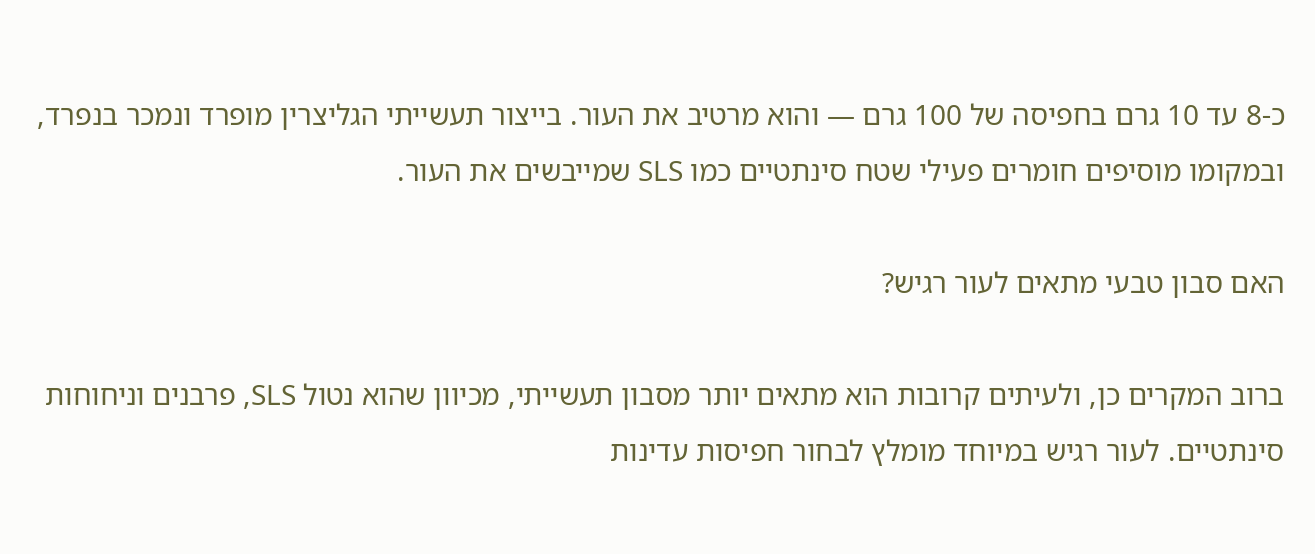כ-8 עד 10 גרם בחפיסה של 100 גרם — והוא מרטיב את העור. בייצור תעשייתי הגליצרין מופרד ונמכר בנפרד, ובמקומו מוסיפים חומרים פעילי שטח סינתטיים כמו SLS שמייבשים את העור.

האם סבון טבעי מתאים לעור רגיש?

ברוב המקרים כן, ולעיתים קרובות הוא מתאים יותר מסבון תעשייתי, מכיוון שהוא נטול SLS, פרבנים וניחוחות סינתטיים. לעור רגיש במיוחד מומלץ לבחור חפיסות עדינות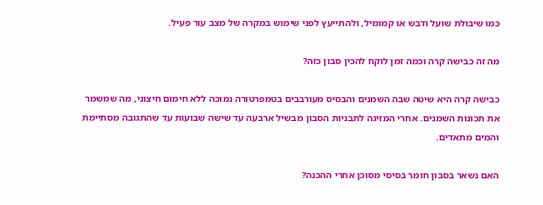כמו שיבולת שועל ודבש או קמומיל, ולהתייעץ לפני שימוש במקרה של מצב עור פעיל.

מה זה כבישה קרה וכמה זמן לוקח להכין סבון כזה?

כבישה קרה היא שיטה שבה השמנים והבסיס מעורבבים בטמפרטורה נמוכה ללא חימום חיצוני, מה שמשמר את תכונות השמנים. אחרי המזיגה לתבניות הסבון מבשיל ארבעה עד שישה שבועות עד שהתגובה מסתיימת והמים מתאדים.

האם נשאר בסבון חומר בסיסי מסוכן אחרי ההכנה?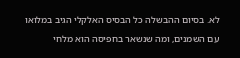לא. בסיום ההבשלה כל הבסיס האלקלי הגיב במלואו עם השמנים, ומה שנשאר בחפיסה הוא מלחי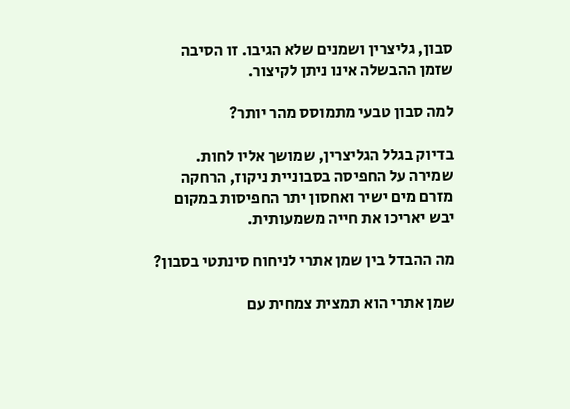סבון, גליצרין ושמנים שלא הגיבו. זו הסיבה שזמן ההבשלה אינו ניתן לקיצור.

למה סבון טבעי מתמוסס מהר יותר?

בדיוק בגלל הגליצרין, שמושך אליו לחות. שמירה על החפיסה בסבוניית ניקוז, הרחקה מזרם מים ישיר ואחסון יתר החפיסות במקום יבש יאריכו את חייה משמעותית.

מה ההבדל בין שמן אתרי לניחוח סינתטי בסבון?

שמן אתרי הוא תמצית צמחית עם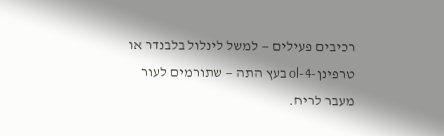רכיבים פעילים — למשל לינלול בלבנדר או טרפינן-4-ol בעץ התה — שתורמים לעור מעבר לריח.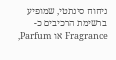ניחוח סינתטי, שמופיע ברשימת הרכיבים כ-Fragrance או Parfum,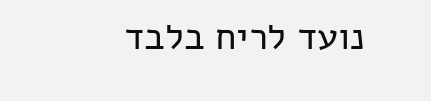נועד לריח בלבד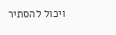ויכול להסתיר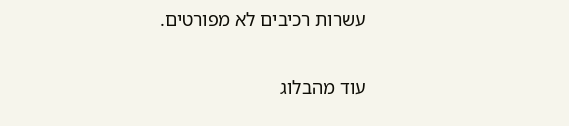עשרות רכיבים לא מפורטים.

עוד מהבלוג